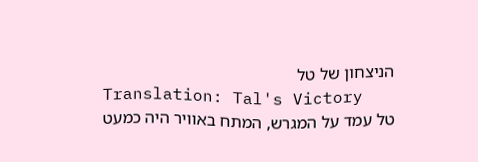הניצחון של טל
Translation: Tal's Victory
טל עמד על המגרש, המתח באוויר היה כמעט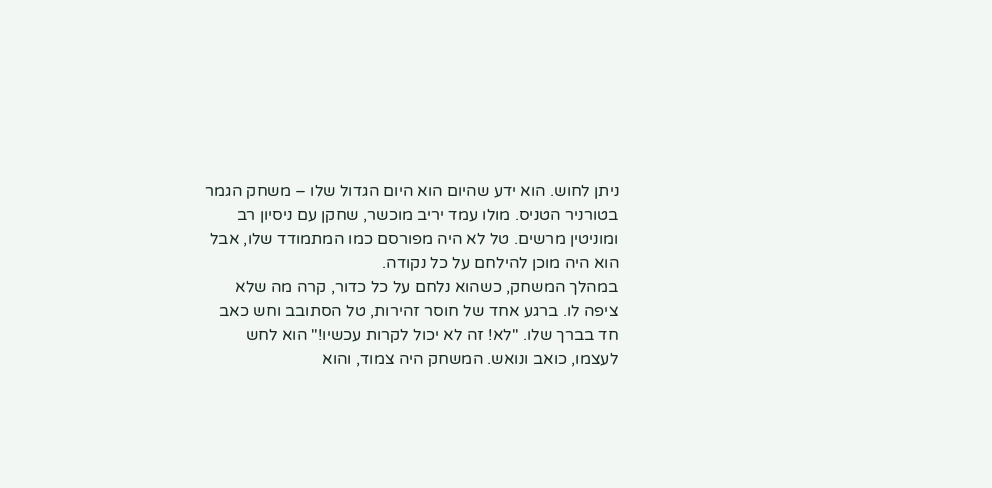ניתן לחוש. הוא ידע שהיום הוא היום הגדול שלו – משחק הגמר בטורניר הטניס. מולו עמד יריב מוכשר, שחקן עם ניסיון רב ומוניטין מרשים. טל לא היה מפורסם כמו המתמודד שלו, אבל הוא היה מוכן להילחם על כל נקודה.
במהלך המשחק, כשהוא נלחם על כל כדור, קרה מה שלא ציפה לו. ברגע אחד של חוסר זהירות, טל הסתובב וחש כאב חד בברך שלו. "לא! זה לא יכול לקרות עכשיו!" הוא לחש לעצמו, כואב ונואש. המשחק היה צמוד, והוא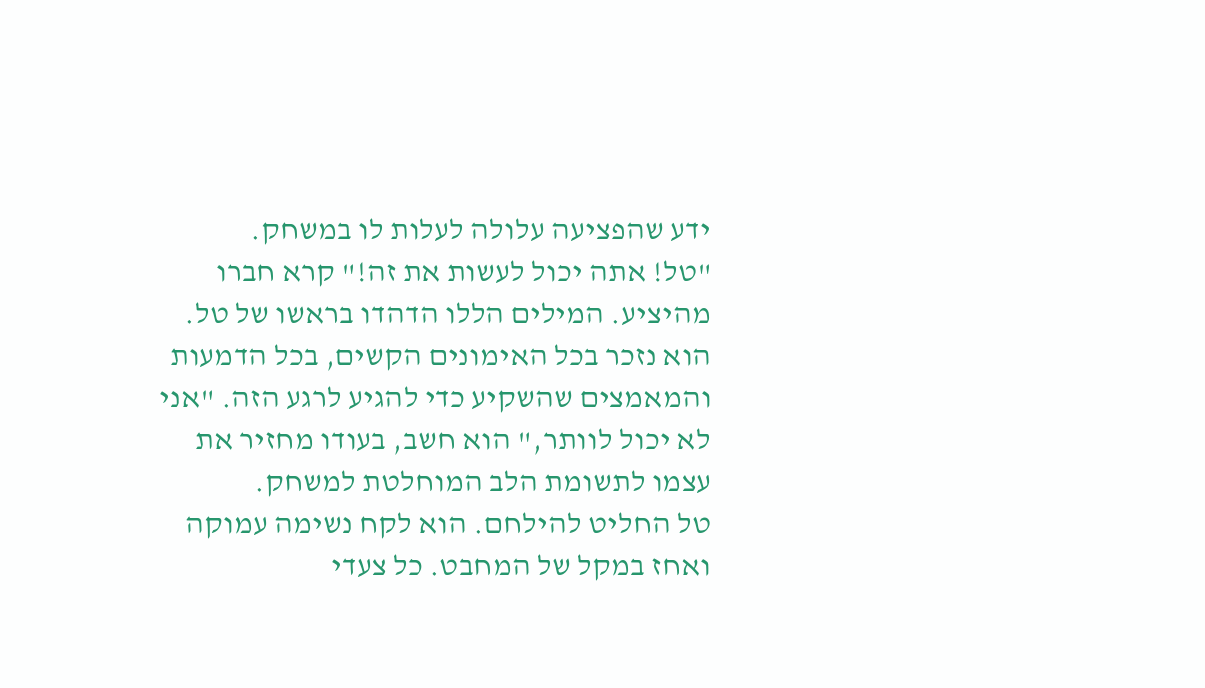ידע שהפציעה עלולה לעלות לו במשחק.
"טל! אתה יכול לעשות את זה!" קרא חברו מהיציע. המילים הללו הדהדו בראשו של טל. הוא נזכר בכל האימונים הקשים, בכל הדמעות והמאמצים שהשקיע כדי להגיע לרגע הזה. "אני לא יכול לוותר," הוא חשב, בעודו מחזיר את עצמו לתשומת הלב המוחלטת למשחק.
טל החליט להילחם. הוא לקח נשימה עמוקה ואחז במקל של המחבט. כל צעדי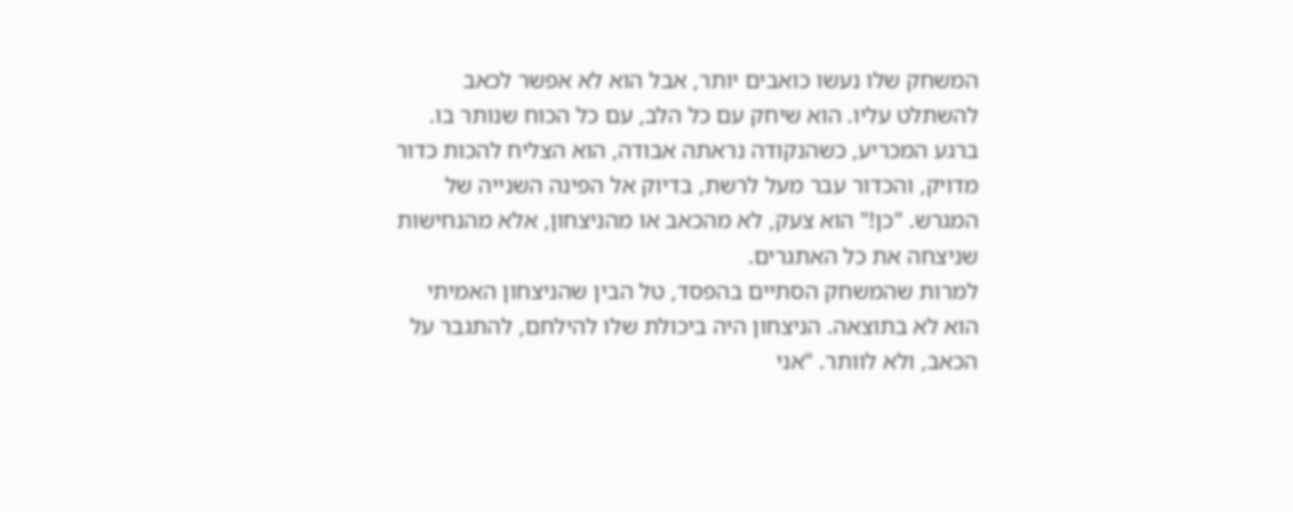המשחק שלו נעשו כואבים יותר, אבל הוא לא אפשר לכאב להשתלט עליו. הוא שיחק עם כל הלב, עם כל הכוח שנותר בו.
ברגע המכריע, כשהנקודה נראתה אבודה, הוא הצליח להכות כדור מדויק, והכדור עבר מעל לרשת, בדיוק אל הפינה השנייה של המגרש. "כן!" הוא צעק, לא מהכאב או מהניצחון, אלא מהנחישות שניצחה את כל האתגרים.
למרות שהמשחק הסתיים בהפסד, טל הבין שהניצחון האמיתי הוא לא בתוצאה. הניצחון היה ביכולת שלו להילחם, להתגבר על הכאב, ולא לוותר. "אני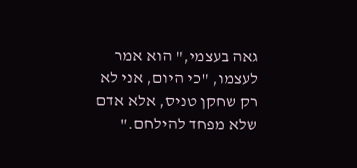גאה בעצמי," הוא אמר לעצמו, "כי היום, אני לא רק שחקן טניס, אלא אדם שלא מפחד להילחם."